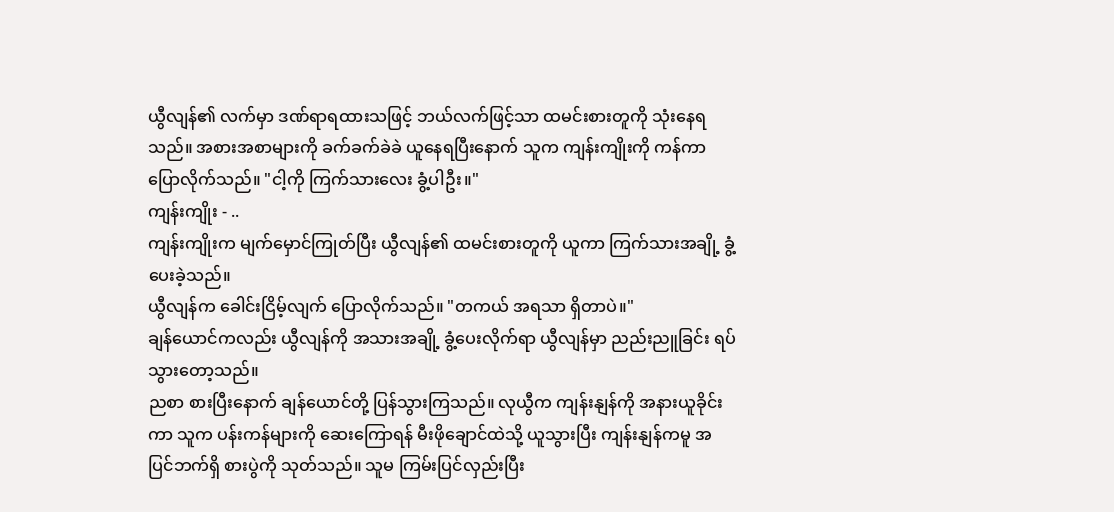ယွီလျန်၏ လက်မှာ ဒဏ်ရာရထားသဖြင့် ဘယ်လက်ဖြင့်သာ ထမင်းစားတူကို သုံးနေရသည်။ အစားအစာများကို ခက်ခက်ခဲခဲ ယူနေရပြီးနောက် သူက ကျန်းကျိုးကို ကန်ကာ ပြောလိုက်သည်။ "ငါ့ကို ကြက်သားလေး ခွံ့ပါဦး။"
ကျန်းကျိုး - ..
ကျန်းကျိုးက မျက်မှောင်ကြုတ်ပြီး ယွီလျန်၏ ထမင်းစားတူကို ယူကာ ကြက်သားအချို့ ခွံ့ပေးခဲ့သည်။
ယွီလျန်က ခေါင်းငြိမ့်လျက် ပြောလိုက်သည်။ "တကယ် အရသာ ရှိတာပဲ။"
ချန်ယောင်ကလည်း ယွီလျန်ကို အသားအချို့ ခွံ့ပေးလိုက်ရာ ယွီလျန်မှာ ညည်းညူခြင်း ရပ်သွားတော့သည်။
ညစာ စားပြီးနောက် ချန်ယောင်တို့ ပြန်သွားကြသည်။ လုယွီက ကျန်းနျန်ကို အနားယူခိုင်းကာ သူက ပန်းကန်များကို ဆေးကြောရန် မီးဖိုချောင်ထဲသို့ ယူသွားပြီး ကျန်းနျန်ကမူ အပြင်ဘက်ရှိ စားပွဲကို သုတ်သည်။ သူမ ကြမ်းပြင်လှည်းပြီး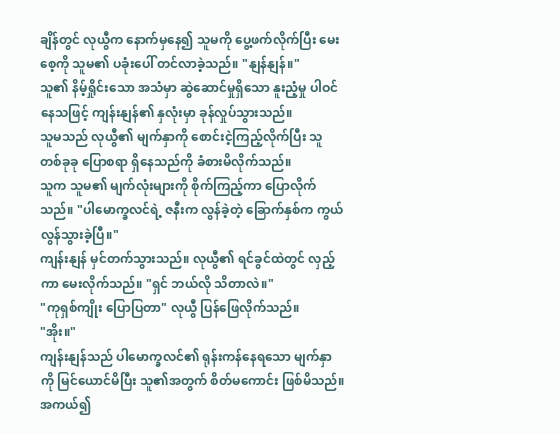ချိန်တွင် လုယွီက နောက်မှနေ၍ သူမကို ပွေ့ဖက်လိုက်ပြီး မေးစေ့ကို သူမ၏ ပခုံးပေါ် တင်လာခဲ့သည်။ "နျန်နျန်။"
သူ၏ နိမ့်ရှိုင်းသော အသံမှာ ဆွဲဆောင်မှုရှိသော နူးညံ့မှု ပါဝင်နေသဖြင့် ကျန်းနျန်၏ နှလုံးမှာ ခုန်လှုပ်သွားသည်။
သူမသည် လုယွီ၏ မျက်နှာကို စောင်းငဲ့ကြည့်လိုက်ပြီး သူ တစ်ခုခု ပြောစရာ ရှိနေသည်ကို ခံစားမိလိုက်သည်။
သူက သူမ၏ မျက်လုံးများကို စိုက်ကြည့်ကာ ပြောလိုက်သည်။ "ပါမောက္ခလင်ရဲ့ ဇနီးက လွန်ခဲ့တဲ့ ခြောက်နှစ်က ကွယ်လွန်သွားခဲ့ပြီ။"
ကျန်းနျန် မှင်တက်သွားသည်။ လုယွီ၏ ရင်ခွင်ထဲတွင် လှည့်ကာ မေးလိုက်သည်။ "ရှင် ဘယ်လို သိတာလဲ။"
"ကုရှစ်ကျိုး ပြောပြတာ" လုယွီ ပြန်ဖြေလိုက်သည်။
"အိုး။"
ကျန်းနျန်သည် ပါမောက္ခလင်၏ ရုန်းကန်နေရသော မျက်နှာကို မြင်ယောင်မိပြီး သူ၏အတွက် စိတ်မကောင်း ဖြစ်မိသည်။ အကယ်၍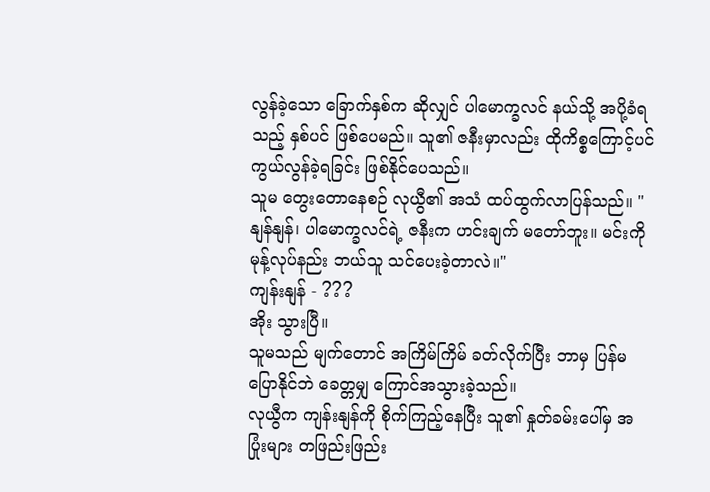လွန်ခဲ့သော ခြောက်နှစ်က ဆိုလျှင် ပါမောက္ခလင် နယ်သို့ အပို့ခံရသည့် နှစ်ပင် ဖြစ်ပေမည်။ သူ၏ ဇနီးမှာလည်း ထိုကိစ္စကြောင့်ပင် ကွယ်လွန်ခဲ့ရခြင်း ဖြစ်နိုင်ပေသည်။
သူမ တွေးတောနေစဉ် လုယွီ၏ အသံ ထပ်ထွက်လာပြန်သည်။ "နျန်နျန်၊ ပါမောက္ခလင်ရဲ့ ဇနီးက ဟင်းချက် မတော်ဘူး။ မင်းကို မုန့်လုပ်နည်း ဘယ်သူ သင်ပေးခဲ့တာလဲ။"
ကျန်းနျန် - ???
အိုး သွားပြီ။
သူမသည် မျက်တောင် အကြိမ်ကြိမ် ခတ်လိုက်ပြီး ဘာမှ ပြန်မပြောနိုင်ဘဲ ခေတ္တမျှ ကြောင်အသွားခဲ့သည်။
လုယွီက ကျန်းနျန်ကို စိုက်ကြည့်နေပြီး သူ၏ နှုတ်ခမ်းပေါ်မှ အပြုံးများ တဖြည်းဖြည်း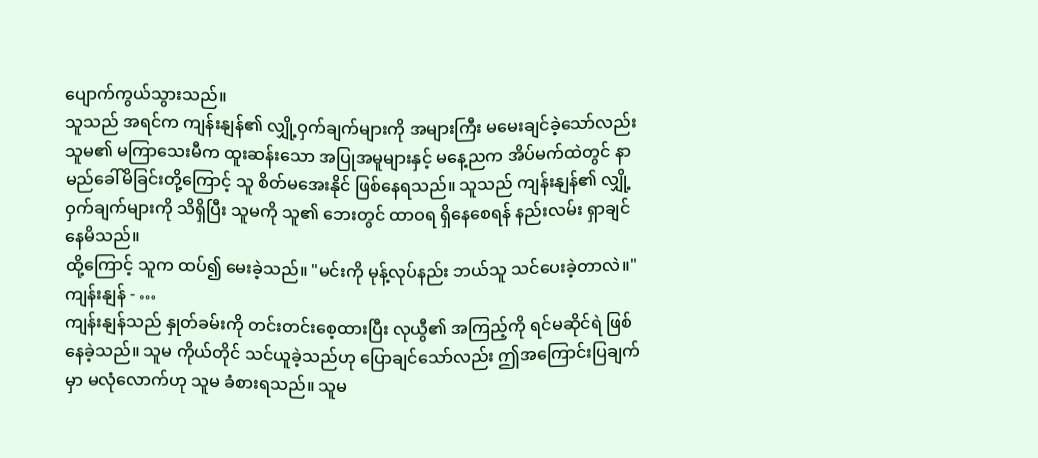ပျောက်ကွယ်သွားသည်။
သူသည် အရင်က ကျန်းနျန်၏ လျှို့ဝှက်ချက်များကို အများကြီး မမေးချင်ခဲ့သော်လည်း သူမ၏ မကြာသေးမီက ထူးဆန်းသော အပြုအမူများနှင့် မနေ့ညက အိပ်မက်ထဲတွင် နာမည်ခေါ်မိခြင်းတို့ကြောင့် သူ စိတ်မအေးနိုင် ဖြစ်နေရသည်။ သူသည် ကျန်းနျန်၏ လျှို့ဝှက်ချက်များကို သိရှိပြီး သူမကို သူ၏ ဘေးတွင် ထာဝရ ရှိနေစေရန် နည်းလမ်း ရှာချင်နေမိသည်။
ထို့ကြောင့် သူက ထပ်၍ မေးခဲ့သည်။ "မင်းကို မုန့်လုပ်နည်း ဘယ်သူ သင်ပေးခဲ့တာလဲ။"
ကျန်းနျန် - …
ကျန်းနျန်သည် နှုတ်ခမ်းကို တင်းတင်းစေ့ထားပြီး လုယွီ၏ အကြည့်ကို ရင်မဆိုင်ရဲ ဖြစ်နေခဲ့သည်။ သူမ ကိုယ်တိုင် သင်ယူခဲ့သည်ဟု ပြောချင်သော်လည်း ဤအကြောင်းပြချက်မှာ မလုံလောက်ဟု သူမ ခံစားရသည်။ သူမ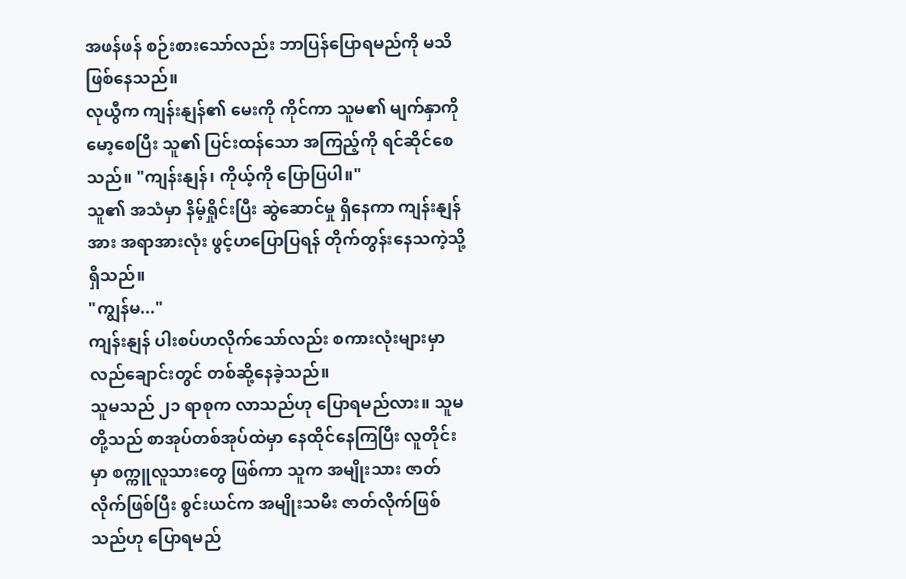အဖန်ဖန် စဉ်းစားသော်လည်း ဘာပြန်ပြောရမည်ကို မသိဖြစ်နေသည်။
လုယွီက ကျန်းနျန်၏ မေးကို ကိုင်ကာ သူမ၏ မျက်နှာကို မော့စေပြီး သူ၏ ပြင်းထန်သော အကြည့်ကို ရင်ဆိုင်စေသည်။ "ကျန်းနျန်၊ ကိုယ့်ကို ပြောပြပါ။"
သူ၏ အသံမှာ နိမ့်ရှိုင်းပြီး ဆွဲဆောင်မှု ရှိနေကာ ကျန်းနျန်အား အရာအားလုံး ဖွင့်ဟပြောပြရန် တိုက်တွန်းနေသကဲ့သို့ ရှိသည်။
"ကျွန်မ..."
ကျန်းနျန် ပါးစပ်ဟလိုက်သော်လည်း စကားလုံးများမှာ လည်ချောင်းတွင် တစ်ဆို့နေခဲ့သည်။
သူမသည် ၂၁ ရာစုက လာသည်ဟု ပြောရမည်လား။ သူမတို့သည် စာအုပ်တစ်အုပ်ထဲမှာ နေထိုင်နေကြပြီး လူတိုင်းမှာ စက္ကူလူသားတွေ ဖြစ်ကာ သူက အမျိုးသား ဇာတ်လိုက်ဖြစ်ပြီး စွင်းယင်က အမျိုးသမီး ဇာတ်လိုက်ဖြစ်သည်ဟု ပြောရမည်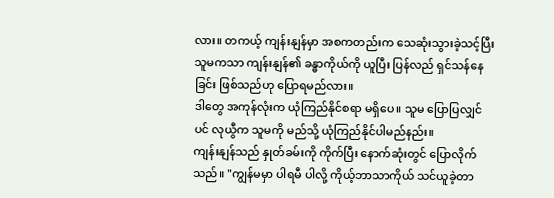လား။ တကယ့် ကျန်းနျန်မှာ အစကတည်းက သေဆုံးသွားခဲ့သင့်ပြီး သူမကသာ ကျန်းနျန်၏ ခန္ဓာကိုယ်ကို ယူပြီး ပြန်လည် ရှင်သန်နေခြင်း ဖြစ်သည်ဟု ပြောရမည်လား။
ဒါတွေ အကုန်လုံးက ယုံကြည်နိုင်စရာ မရှိပေ။ သူမ ပြောပြလျှင်ပင် လုယွီက သူမကို မည်သို့ ယုံကြည်နိုင်ပါမည်နည်း။
ကျန်းနျန်သည် နှုတ်ခမ်းကို ကိုက်ပြီး နောက်ဆုံးတွင် ပြောလိုက်သည်။ "ကျွန်မမှာ ပါရမီ ပါလို့ ကိုယ့်ဘာသာကိုယ် သင်ယူခဲ့တာ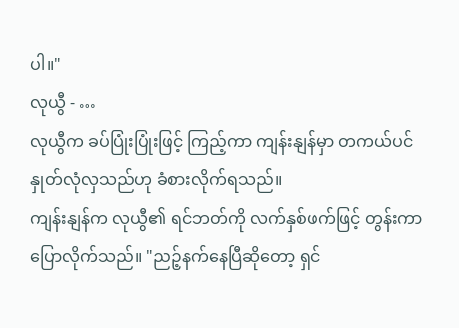ပါ။"
လုယွီ - …
လုယွီက ခပ်ပြုံးပြုံးဖြင့် ကြည့်ကာ ကျန်းနျန်မှာ တကယ်ပင် နှုတ်လုံလှသည်ဟု ခံစားလိုက်ရသည်။
ကျန်းနျန်က လုယွီ၏ ရင်ဘတ်ကို လက်နှစ်ဖက်ဖြင့် တွန်းကာ ပြောလိုက်သည်။ "ညဉ့်နက်နေပြီဆိုတော့ ရှင်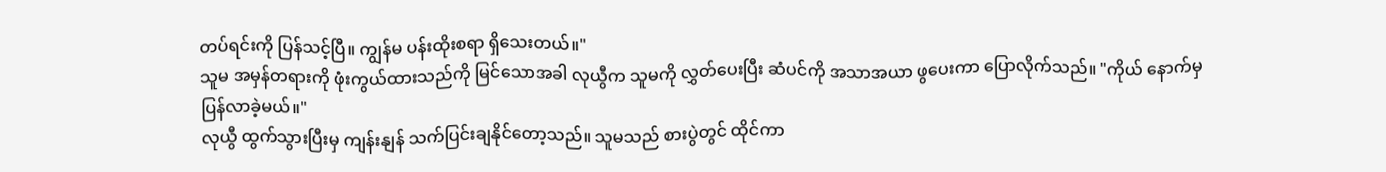တပ်ရင်းကို ပြန်သင့်ပြီ။ ကျွန်မ ပန်းထိုးစရာ ရှိသေးတယ်။"
သူမ အမှန်တရားကို ဖုံးကွယ်ထားသည်ကို မြင်သောအခါ လုယွီက သူမကို လွှတ်ပေးပြီး ဆံပင်ကို အသာအယာ ဖွပေးကာ ပြောလိုက်သည်။ "ကိုယ် နောက်မှ ပြန်လာခဲ့မယ်။"
လုယွီ ထွက်သွားပြီးမှ ကျန်းနျန် သက်ပြင်းချနိုင်တော့သည်။ သူမသည် စားပွဲတွင် ထိုင်ကာ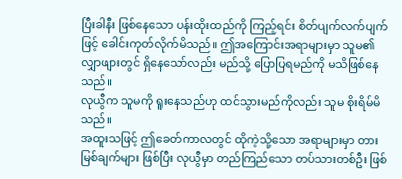ပြီးခါနီး ဖြစ်နေသော ပန်းထိုးထည်ကို ကြည့်ရင်း စိတ်ပျက်လက်ပျက်ဖြင့် ခေါင်းကုတ်လိုက်မိသည်။ ဤအကြောင်းအရာများမှာ သူမ၏ လျှာဖျားတွင် ရှိနေသော်လည်း မည်သို့ ပြောပြရမည်ကို မသိဖြစ်နေသည်။
လုယွီက သူမကို ရူးနေသည်ဟု ထင်သွားမည်ကိုလည်း သူမ စိုးရိမ်မိသည်။
အထူးသဖြင့် ဤခေတ်ကာလတွင် ထိုကဲ့သို့သော အရာများမှာ တားမြစ်ချက်များ ဖြစ်ပြီး လုယွီမှာ တည်ကြည်သော တပ်သားတစ်ဦး ဖြစ်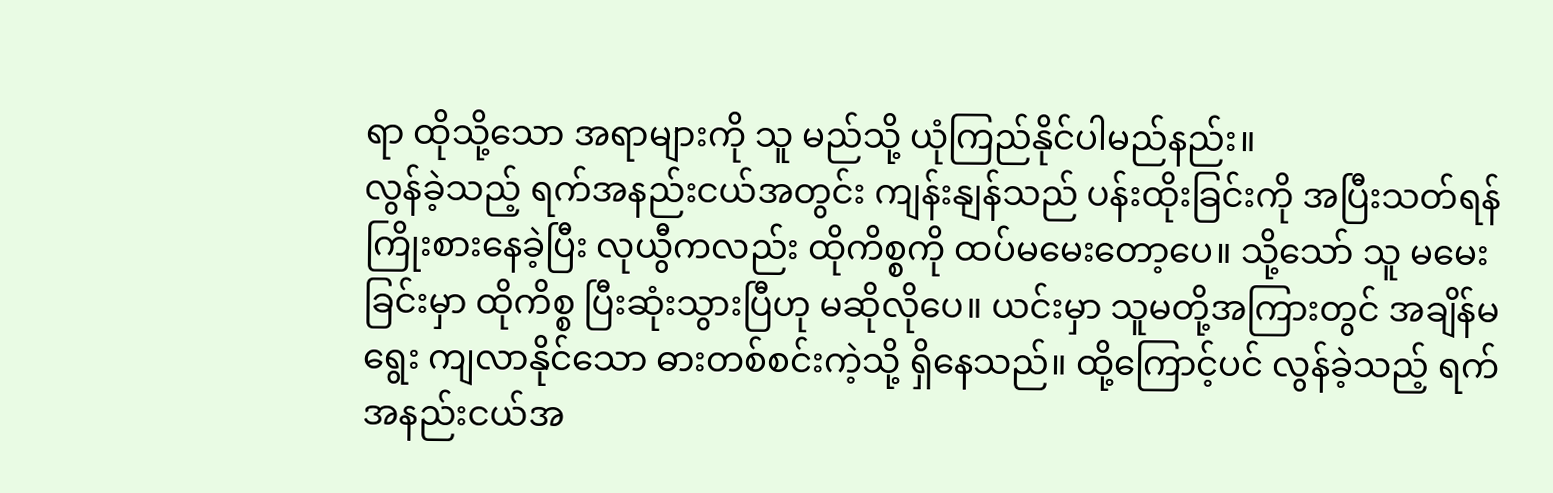ရာ ထိုသို့သော အရာများကို သူ မည်သို့ ယုံကြည်နိုင်ပါမည်နည်း။
လွန်ခဲ့သည့် ရက်အနည်းငယ်အတွင်း ကျန်းနျန်သည် ပန်းထိုးခြင်းကို အပြီးသတ်ရန် ကြိုးစားနေခဲ့ပြီး လုယွီကလည်း ထိုကိစ္စကို ထပ်မမေးတော့ပေ။ သို့သော် သူ မမေးခြင်းမှာ ထိုကိစ္စ ပြီးဆုံးသွားပြီဟု မဆိုလိုပေ။ ယင်းမှာ သူမတို့အကြားတွင် အချိန်မရွေး ကျလာနိုင်သော ဓားတစ်စင်းကဲ့သို့ ရှိနေသည်။ ထို့ကြောင့်ပင် လွန်ခဲ့သည့် ရက်အနည်းငယ်အ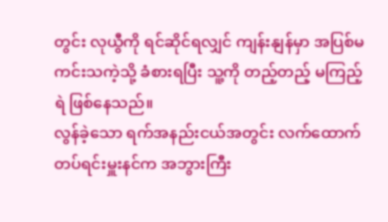တွင်း လုယွီကို ရင်ဆိုင်ရလျှင် ကျန်းနျန်မှာ အပြစ်မကင်းသကဲ့သို့ ခံစားရပြီး သူ့ကို တည့်တည့် မကြည့်ရဲ ဖြစ်နေသည်။
လွန်ခဲ့သော ရက်အနည်းငယ်အတွင်း လက်ထောက်တပ်ရင်းမှူးနင်က အဘွားကြီး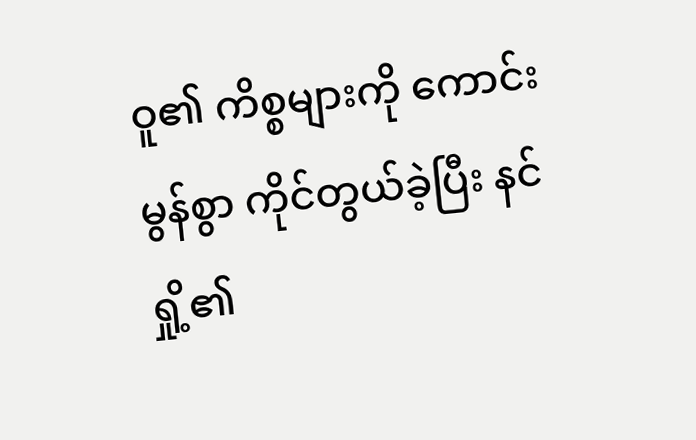ဝူ၏ ကိစ္စများကို ကောင်းမွန်စွာ ကိုင်တွယ်ခဲ့ပြီး နင်ရှို့၏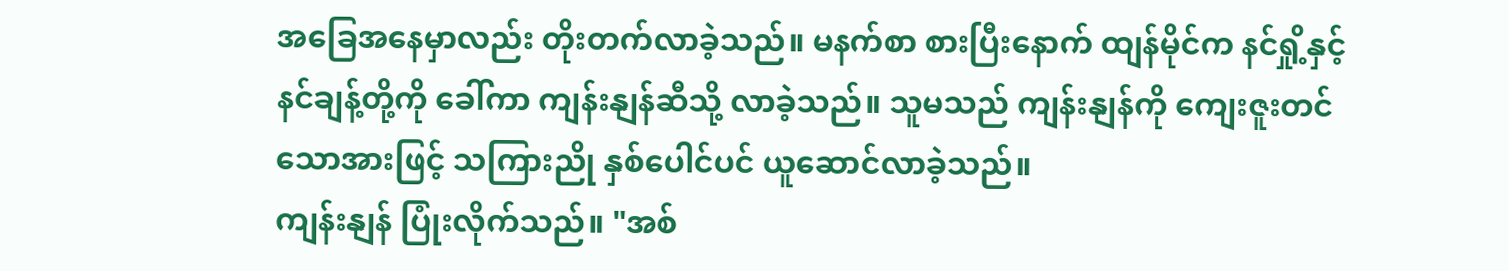အခြေအနေမှာလည်း တိုးတက်လာခဲ့သည်။ မနက်စာ စားပြီးနောက် ထျန်မိုင်က နင်ရှို့နှင့် နင်ချန့်တို့ကို ခေါ်ကာ ကျန်းနျန်ဆီသို့ လာခဲ့သည်။ သူမသည် ကျန်းနျန်ကို ကျေးဇူးတင်သောအားဖြင့် သကြားညို နှစ်ပေါင်ပင် ယူဆောင်လာခဲ့သည်။
ကျန်းနျန် ပြုံးလိုက်သည်။ "အစ်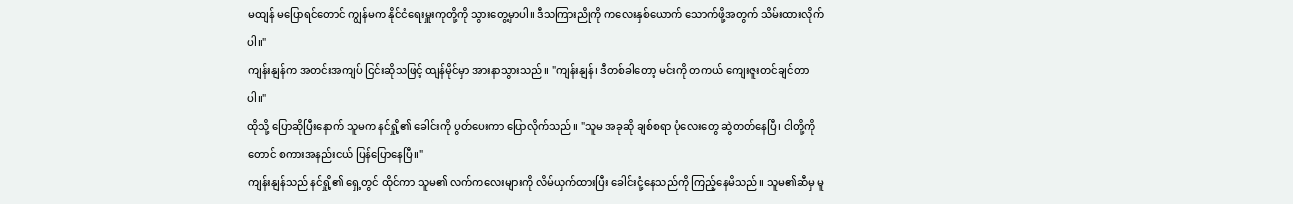မထျန် မပြောရင်တောင် ကျွန်မက နိုင်ငံရေးမှူးကုတို့ကို သွားတွေ့မှာပါ။ ဒီသကြားညိုကို ကလေးနှစ်ယောက် သောက်ဖို့အတွက် သိမ်းထားလိုက်ပါ။"
ကျန်းနျန်က အတင်းအကျပ် ငြင်းဆိုသဖြင့် ထျန်မိုင်မှာ အားနာသွားသည်။ "ကျန်းနျန်၊ ဒီတစ်ခါတော့ မင်းကို တကယ် ကျေးဇူးတင်ချင်တာပါ။"
ထိုသို့ ပြောဆိုပြီးနောက် သူမက နင်ရှို့၏ ခေါင်းကို ပွတ်ပေးကာ ပြောလိုက်သည်။ "သူမ အခုဆို ချစ်စရာ ပုံလေးတွေ ဆွဲတတ်နေပြီ၊ ငါတို့ကိုတောင် စကားအနည်းငယ် ပြန်ပြောနေပြီ။"
ကျန်းနျန်သည် နင်ရှို့၏ ရှေ့တွင် ထိုင်ကာ သူမ၏ လက်ကလေးများကို လိမ်ယှက်ထားပြီး ခေါင်းငုံ့နေသည်ကို ကြည့်နေမိသည်။ သူမ၏ဆီမှ မူ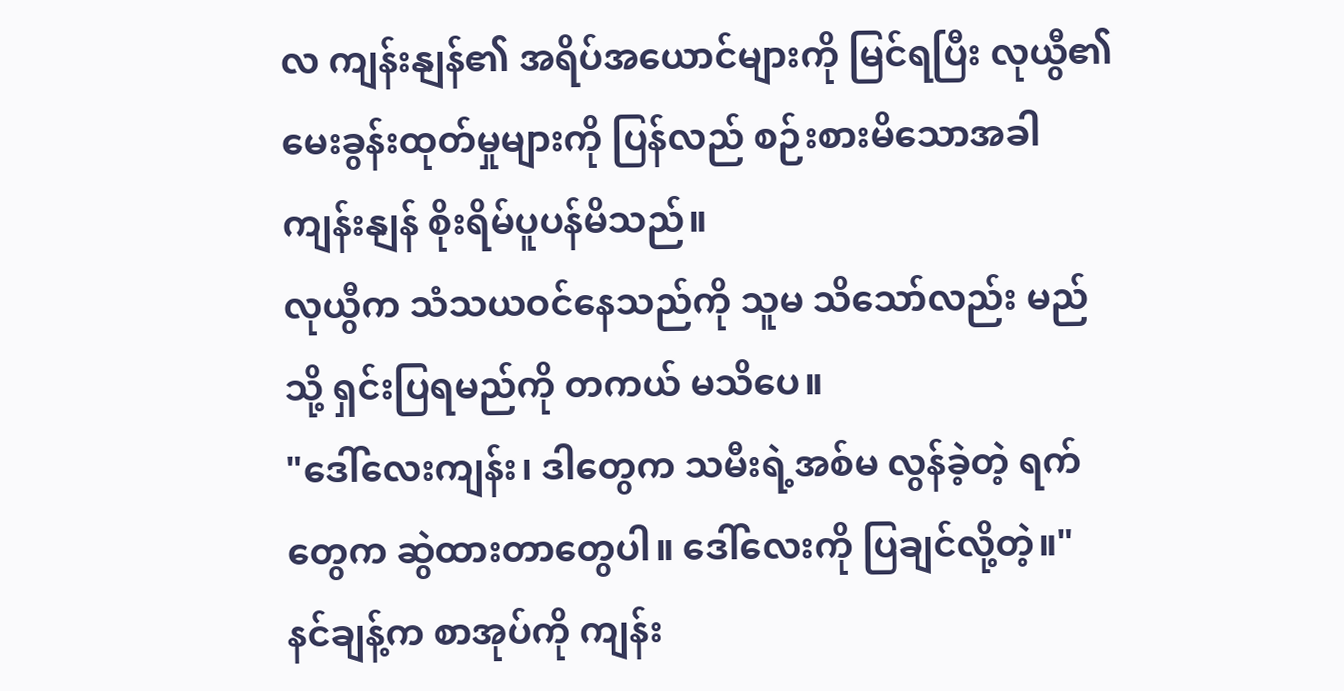လ ကျန်းနျန်၏ အရိပ်အယောင်များကို မြင်ရပြီး လုယွီ၏ မေးခွန်းထုတ်မှုများကို ပြန်လည် စဉ်းစားမိသောအခါ ကျန်းနျန် စိုးရိမ်ပူပန်မိသည်။
လုယွီက သံသယဝင်နေသည်ကို သူမ သိသော်လည်း မည်သို့ ရှင်းပြရမည်ကို တကယ် မသိပေ။
"ဒေါ်လေးကျန်း၊ ဒါတွေက သမီးရဲ့အစ်မ လွန်ခဲ့တဲ့ ရက်တွေက ဆွဲထားတာတွေပါ။ ဒေါ်လေးကို ပြချင်လို့တဲ့။"
နင်ချန့်က စာအုပ်ကို ကျန်း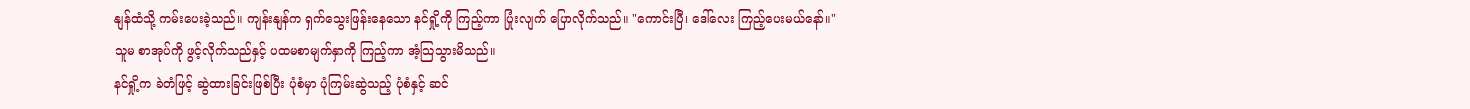နျန်ထံသို့ ကမ်းပေးခဲ့သည်။ ကျန်းနျန်က ရှက်သွေးဖြန်းနေသော နင်ရှို့ကို ကြည့်ကာ ပြုံးလျက် ပြောလိုက်သည်။ "ကောင်းပြီ၊ ဒေါ်လေး ကြည့်ပေးမယ်နော်။"
သူမ စာအုပ်ကို ဖွင့်လိုက်သည်နှင့် ပထမစာမျက်နှာကို ကြည့်ကာ အံ့သြသွားမိသည်။
နင်ရှို့က ခဲတံဖြင့် ဆွဲထားခြင်းဖြစ်ပြီး ပုံစံမှာ ပုံကြမ်းဆွဲသည့် ပုံစံနှင့် ဆင်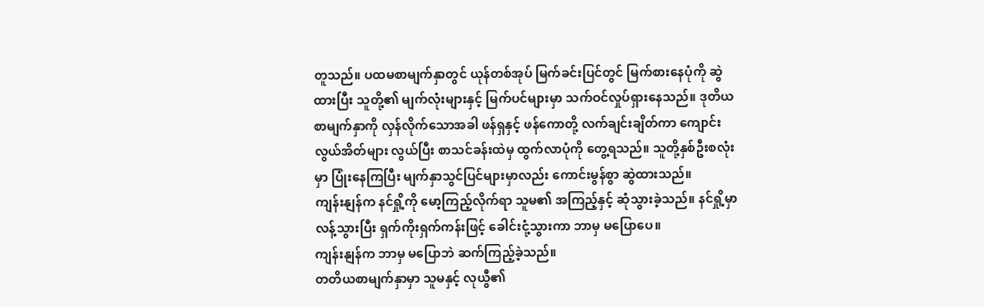တူသည်။ ပထမစာမျက်နှာတွင် ယုန်တစ်အုပ် မြက်ခင်းပြင်တွင် မြက်စားနေပုံကို ဆွဲထားပြီး သူတို့၏ မျက်လုံးများနှင့် မြက်ပင်များမှာ သက်ဝင်လှုပ်ရှားနေသည်။ ဒုတိယစာမျက်နှာကို လှန်လိုက်သောအခါ ဖန်ရှနှင့် ဖန်ကောတို့ လက်ချင်းချိတ်ကာ ကျောင်းလွယ်အိတ်များ လွယ်ပြီး စာသင်ခန်းထဲမှ ထွက်လာပုံကို တွေ့ရသည်။ သူတို့နှစ်ဦးစလုံးမှာ ပြုံးနေကြပြီး မျက်နှာသွင်ပြင်များမှာလည်း ကောင်းမွန်စွာ ဆွဲထားသည်။
ကျန်းနျန်က နင်ရှို့ကို မော့ကြည့်လိုက်ရာ သူမ၏ အကြည့်နှင့် ဆုံသွားခဲ့သည်။ နင်ရှို့မှာ လန့်သွားပြီး ရှက်ကိုးရှက်ကန်းဖြင့် ခေါင်းငုံ့သွားကာ ဘာမှ မပြောပေ။
ကျန်းနျန်က ဘာမှ မပြောဘဲ ဆက်ကြည့်ခဲ့သည်။
တတိယစာမျက်နှာမှာ သူမနှင့် လုယွီ၏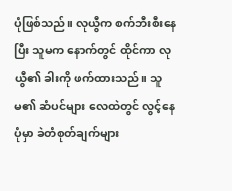ပုံဖြစ်သည်။ လုယွီက စက်ဘီးစီးနေပြီး သူမက နောက်တွင် ထိုင်ကာ လုယွီ၏ ခါးကို ဖက်ထားသည်။ သူမ၏ ဆံပင်များ လေထဲတွင် လွင့်နေပုံမှာ ခဲတံစုတ်ချက်များ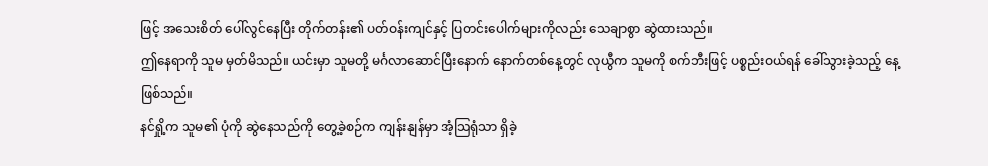ဖြင့် အသေးစိတ် ပေါ်လွင်နေပြီး တိုက်တန်း၏ ပတ်ဝန်းကျင်နှင့် ပြတင်းပေါက်များကိုလည်း သေချာစွာ ဆွဲထားသည်။
ဤနေရာကို သူမ မှတ်မိသည်။ ယင်းမှာ သူမတို့ မင်္ဂလာဆောင်ပြီးနောက် နောက်တစ်နေ့တွင် လုယွီက သူမကို စက်ဘီးဖြင့် ပစ္စည်းဝယ်ရန် ခေါ်သွားခဲ့သည့် နေ့ ဖြစ်သည်။
နင်ရှို့က သူမ၏ ပုံကို ဆွဲနေသည်ကို တွေ့ခဲ့စဉ်က ကျန်းနျန်မှာ အံ့သြရုံသာ ရှိခဲ့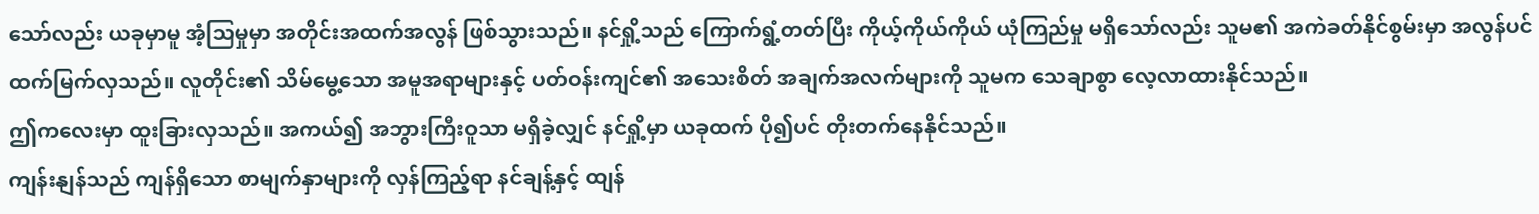သော်လည်း ယခုမှာမူ အံ့သြမှုမှာ အတိုင်းအထက်အလွန် ဖြစ်သွားသည်။ နင်ရှို့သည် ကြောက်ရွံ့တတ်ပြီး ကိုယ့်ကိုယ်ကိုယ် ယုံကြည်မှု မရှိသော်လည်း သူမ၏ အကဲခတ်နိုင်စွမ်းမှာ အလွန်ပင် ထက်မြက်လှသည်။ လူတိုင်း၏ သိမ်မွေ့သော အမူအရာများနှင့် ပတ်ဝန်းကျင်၏ အသေးစိတ် အချက်အလက်များကို သူမက သေချာစွာ လေ့လာထားနိုင်သည်။
ဤကလေးမှာ ထူးခြားလှသည်။ အကယ်၍ အဘွားကြီးဝူသာ မရှိခဲ့လျှင် နင်ရှို့မှာ ယခုထက် ပို၍ပင် တိုးတက်နေနိုင်သည်။
ကျန်းနျန်သည် ကျန်ရှိသော စာမျက်နှာများကို လှန်ကြည့်ရာ နင်ချန့်နှင့် ထျန်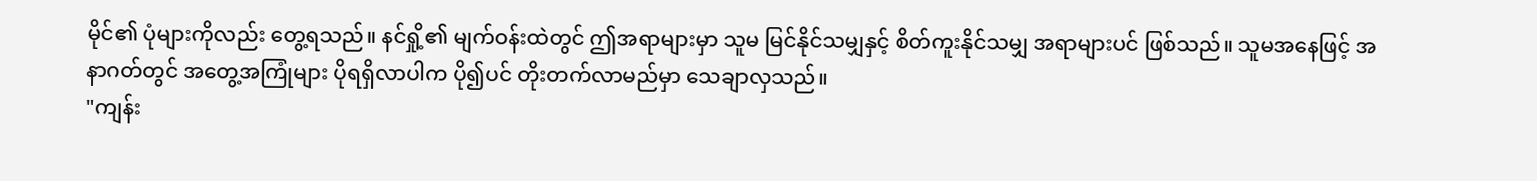မိုင်၏ ပုံများကိုလည်း တွေ့ရသည်။ နင်ရှို့၏ မျက်ဝန်းထဲတွင် ဤအရာများမှာ သူမ မြင်နိုင်သမျှနှင့် စိတ်ကူးနိုင်သမျှ အရာများပင် ဖြစ်သည်။ သူမအနေဖြင့် အနာဂတ်တွင် အတွေ့အကြုံများ ပိုရရှိလာပါက ပို၍ပင် တိုးတက်လာမည်မှာ သေချာလှသည်။
"ကျန်း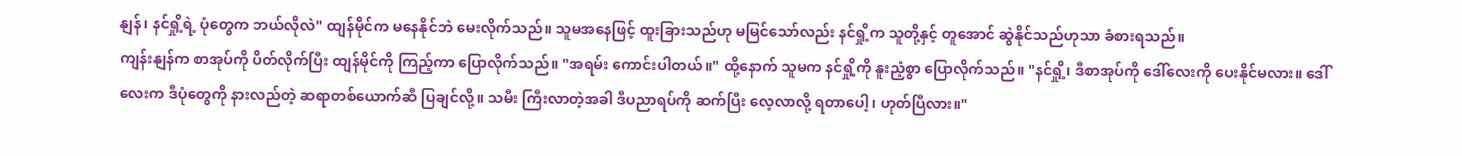နျန်၊ နင်ရှို့ရဲ့ ပုံတွေက ဘယ်လိုလဲ" ထျန်မိုင်က မနေနိုင်ဘဲ မေးလိုက်သည်။ သူမအနေဖြင့် ထူးခြားသည်ဟု မမြင်သော်လည်း နင်ရှို့က သူတို့နှင့် တူအောင် ဆွဲနိုင်သည်ဟုသာ ခံစားရသည်။
ကျန်းနျန်က စာအုပ်ကို ပိတ်လိုက်ပြီး ထျန်မိုင်ကို ကြည့်ကာ ပြောလိုက်သည်။ "အရမ်း ကောင်းပါတယ်။" ထို့နောက် သူမက နင်ရှို့ကို နူးညံ့စွာ ပြောလိုက်သည်။ "နင်ရှို့၊ ဒီစာအုပ်ကို ဒေါ်လေးကို ပေးနိုင်မလား။ ဒေါ်လေးက ဒီပုံတွေကို နားလည်တဲ့ ဆရာတစ်ယောက်ဆီ ပြချင်လို့။ သမီး ကြီးလာတဲ့အခါ ဒီပညာရပ်ကို ဆက်ပြီး လေ့လာလို့ ရတာပေါ့၊ ဟုတ်ပြီလား။"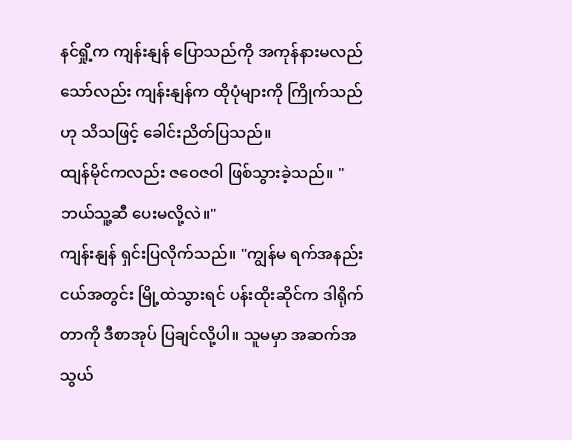နင်ရှို့က ကျန်းနျန် ပြောသည်ကို အကုန်နားမလည်သော်လည်း ကျန်းနျန်က ထိုပုံများကို ကြိုက်သည်ဟု သိသဖြင့် ခေါင်းညိတ်ပြသည်။
ထျန်မိုင်ကလည်း ဇဝေဇဝါ ဖြစ်သွားခဲ့သည်။ "ဘယ်သူ့ဆီ ပေးမလို့လဲ။"
ကျန်းနျန် ရှင်းပြလိုက်သည်။ "ကျွန်မ ရက်အနည်းငယ်အတွင်း မြို့ထဲသွားရင် ပန်းထိုးဆိုင်က ဒါရိုက်တာကို ဒီစာအုပ် ပြချင်လို့ပါ။ သူမမှာ အဆက်အသွယ်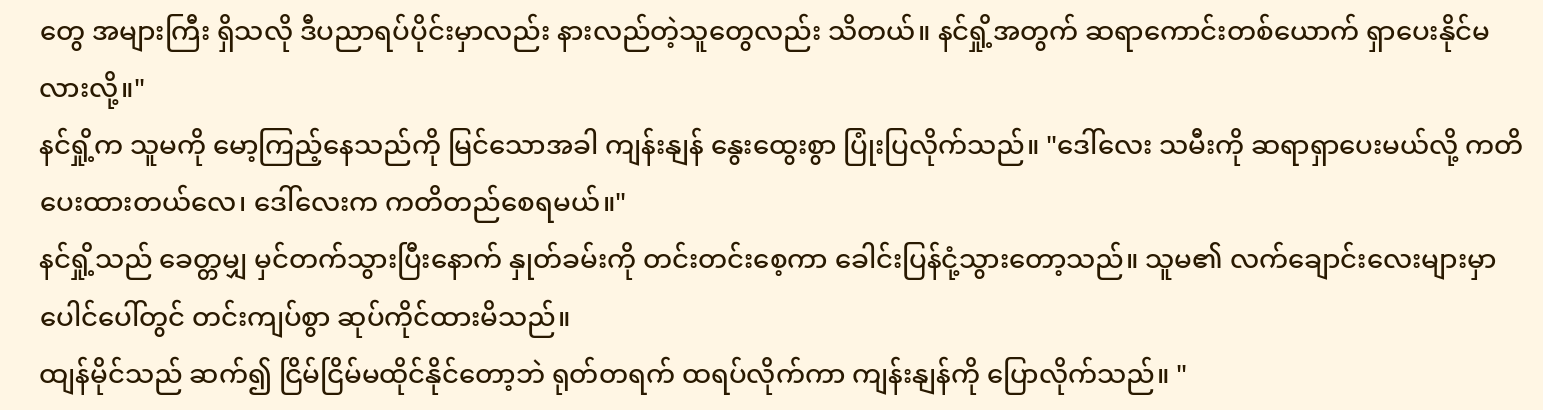တွေ အများကြီး ရှိသလို ဒီပညာရပ်ပိုင်းမှာလည်း နားလည်တဲ့သူတွေလည်း သိတယ်။ နင်ရှို့အတွက် ဆရာကောင်းတစ်ယောက် ရှာပေးနိုင်မလားလို့။"
နင်ရှို့က သူမကို မော့ကြည့်နေသည်ကို မြင်သောအခါ ကျန်းနျန် နွေးထွေးစွာ ပြုံးပြလိုက်သည်။ "ဒေါ်လေး သမီးကို ဆရာရှာပေးမယ်လို့ ကတိပေးထားတယ်လေ၊ ဒေါ်လေးက ကတိတည်စေရမယ်။"
နင်ရှို့သည် ခေတ္တမျှ မှင်တက်သွားပြီးနောက် နှုတ်ခမ်းကို တင်းတင်းစေ့ကာ ခေါင်းပြန်ငုံ့သွားတော့သည်။ သူမ၏ လက်ချောင်းလေးများမှာ ပေါင်ပေါ်တွင် တင်းကျပ်စွာ ဆုပ်ကိုင်ထားမိသည်။
ထျန်မိုင်သည် ဆက်၍ ငြိမ်ငြိမ်မထိုင်နိုင်တော့ဘဲ ရုတ်တရက် ထရပ်လိုက်ကာ ကျန်းနျန်ကို ပြောလိုက်သည်။ "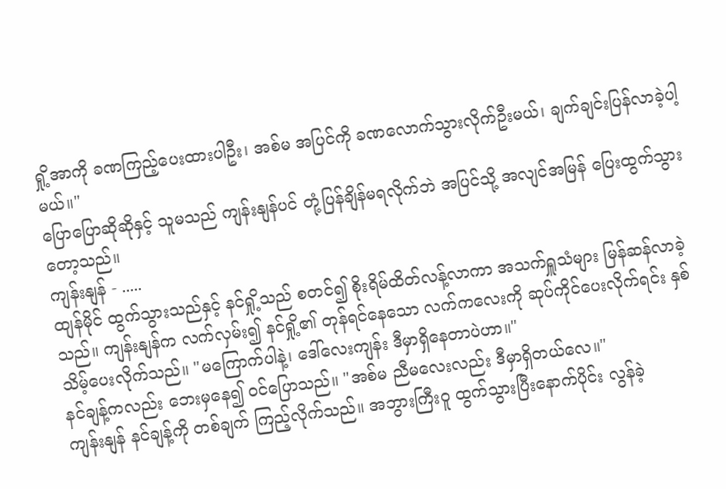ရှို့အာကို ခဏကြည့်ပေးထားပါဦး၊ အစ်မ အပြင်ကို ခဏလောက်သွားလိုက်ဦးမယ်၊ ချက်ချင်းပြန်လာခဲ့ပါ့မယ်။"
ပြောပြောဆိုဆိုနှင့် သူမသည် ကျန်းနျန်ပင် တုံ့ပြန်ချိန်မရလိုက်ဘဲ အပြင်သို့ အလျင်အမြန် ပြေးထွက်သွားတော့သည်။
ကျန်းနျန် - .....
ထျန်မိုင် ထွက်သွားသည်နှင့် နင်ရှို့သည် စတင်၍ စိုးရိမ်ထိတ်လန့်လာကာ အသက်ရှူသံများ မြန်ဆန်လာခဲ့သည်။ ကျန်းနျန်က လက်လှမ်း၍ နင်ရှို့၏ တုန်ရင်နေသော လက်ကလေးကို ဆုပ်ကိုင်ပေးလိုက်ရင်း နှစ်သိမ့်ပေးလိုက်သည်။ "မကြောက်ပါနဲ့၊ ဒေါ်လေးကျန်း ဒီမှာရှိနေတာပဲဟာ။"
နင်ချန့်ကလည်း ဘေးမှနေ၍ ဝင်ပြောသည်။ "အစ်မ ညီမလေးလည်း ဒီမှာရှိတယ်လေ။"
ကျန်းနျန် နင်ချန့်ကို တစ်ချက် ကြည့်လိုက်သည်။ အဘွားကြီးဝူ ထွက်သွားပြီးနောက်ပိုင်း လွန်ခဲ့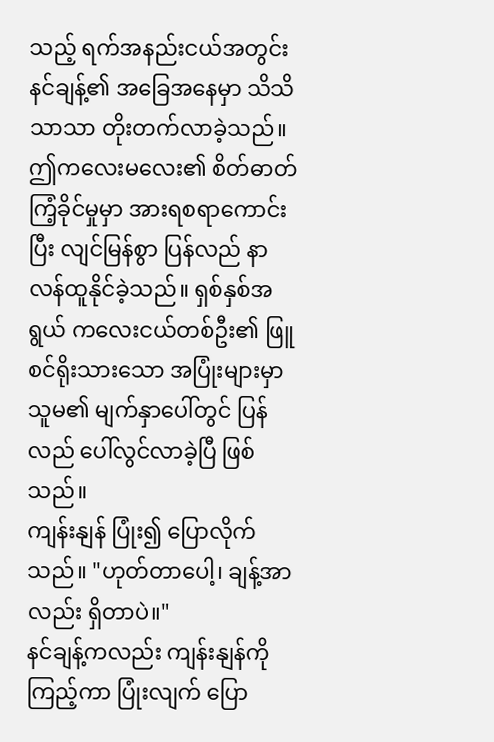သည့် ရက်အနည်းငယ်အတွင်း နင်ချန့်၏ အခြေအနေမှာ သိသိသာသာ တိုးတက်လာခဲ့သည်။ ဤကလေးမလေး၏ စိတ်ဓာတ်ကြံ့ခိုင်မှုမှာ အားရစရာကောင်းပြီး လျင်မြန်စွာ ပြန်လည် နာလန်ထူနိုင်ခဲ့သည်။ ရှစ်နှစ်အရွယ် ကလေးငယ်တစ်ဦး၏ ဖြူစင်ရိုးသားသော အပြုံးများမှာ သူမ၏ မျက်နှာပေါ်တွင် ပြန်လည် ပေါ်လွင်လာခဲ့ပြီ ဖြစ်သည်။
ကျန်းနျန် ပြုံး၍ ပြောလိုက်သည်။ "ဟုတ်တာပေါ့၊ ချန့်အာလည်း ရှိတာပဲ။"
နင်ချန့်ကလည်း ကျန်းနျန်ကို ကြည့်ကာ ပြုံးလျက် ပြော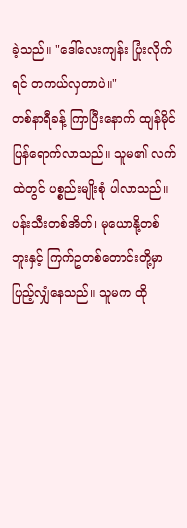ခဲ့သည်။ "ဒေါ်လေးကျန်း ပြုံးလိုက်ရင် တကယ်လှတာပဲ။"
တစ်နာရီခန့် ကြာပြီးနောက် ထျန်မိုင် ပြန်ရောက်လာသည်။ သူမ၏ လက်ထဲတွင် ပစ္စည်းမျိုးစုံ ပါလာသည်။ ပန်းသီးတစ်အိတ်၊ မုယောနို့တစ်ဘူးနှင့် ကြက်ဥတစ်တောင်းတို့မှာ ပြည့်လျှံနေသည်။ သူမက ထို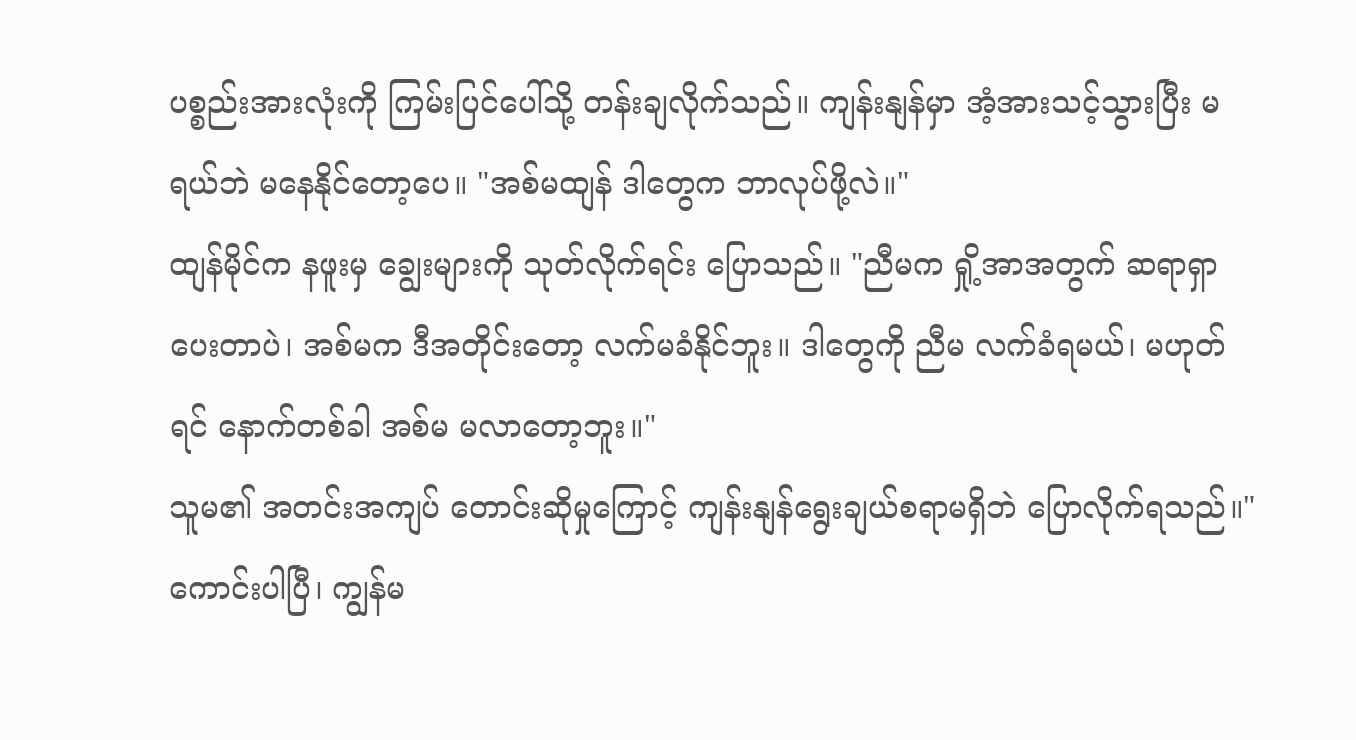ပစ္စည်းအားလုံးကို ကြမ်းပြင်ပေါ်သို့ တန်းချလိုက်သည်။ ကျန်းနျန်မှာ အံ့အားသင့်သွားပြီး မရယ်ဘဲ မနေနိုင်တော့ပေ။ "အစ်မထျန် ဒါတွေက ဘာလုပ်ဖို့လဲ။"
ထျန်မိုင်က နဖူးမှ ချွေးများကို သုတ်လိုက်ရင်း ပြောသည်။ "ညီမက ရှို့အာအတွက် ဆရာရှာပေးတာပဲ၊ အစ်မက ဒီအတိုင်းတော့ လက်မခံနိုင်ဘူး။ ဒါတွေကို ညီမ လက်ခံရမယ်၊ မဟုတ်ရင် နောက်တစ်ခါ အစ်မ မလာတော့ဘူး။"
သူမ၏ အတင်းအကျပ် တောင်းဆိုမှုကြောင့် ကျန်းနျန်ရွေးချယ်စရာမရှိဘဲ ပြောလိုက်ရသည်။"ကောင်းပါပြီ၊ ကျွန်မ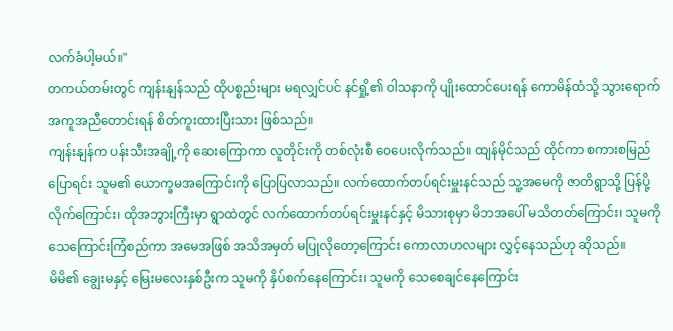လက်ခံပါ့မယ်။"
တကယ်တမ်းတွင် ကျန်းနျန်သည် ထိုပစ္စည်းများ မရလျှင်ပင် နင်ရှို့၏ ဝါသနာကို ပျိုးထောင်ပေးရန် ကောမိန်ထံသို့ သွားရောက် အကူအညီတောင်းရန် စိတ်ကူးထားပြီးသား ဖြစ်သည်။
ကျန်းနျန်က ပန်းသီးအချို့ကို ဆေးကြောကာ လူတိုင်းကို တစ်လုံးစီ ဝေပေးလိုက်သည်။ ထျန်မိုင်သည် ထိုင်ကာ စကားစမြည် ပြောရင်း သူမ၏ ယောက္ခမအကြောင်းကို ပြောပြလာသည်။ လက်ထောက်တပ်ရင်းမှူးနင်သည် သူ့အမေကို ဇာတိရွာသို့ ပြန်ပို့လိုက်ကြောင်း၊ ထိုအဘွားကြီးမှာ ရွာထဲတွင် လက်ထောက်တပ်ရင်းမှူးနင်နှင့် မိသားစုမှာ မိဘအပေါ် မသိတတ်ကြောင်း၊ သူမကို သေကြောင်းကြံစည်ကာ အမေအဖြစ် အသိအမှတ် မပြုလိုတော့ကြောင်း ကောလာဟလများ လွှင့်နေသည်ဟု ဆိုသည်။
မိမိ၏ ချွေးမနှင့် မြေးမလေးနှစ်ဦးက သူမကို နှိပ်စက်နေကြောင်း၊ သူမကို သေစေချင်နေကြောင်း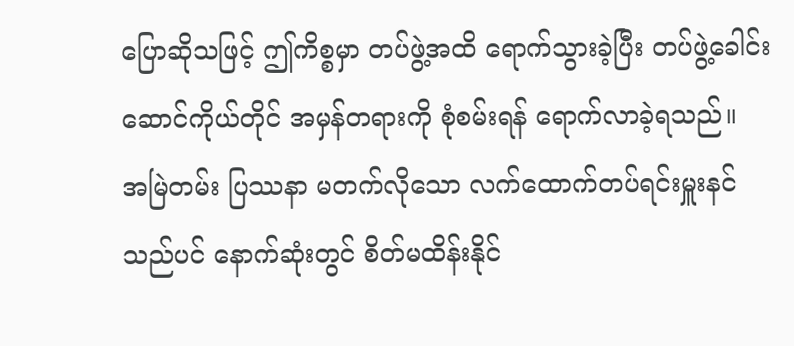ပြောဆိုသဖြင့် ဤကိစ္စမှာ တပ်ဖွဲ့အထိ ရောက်သွားခဲ့ပြီး တပ်ဖွဲ့ခေါင်းဆောင်ကိုယ်တိုင် အမှန်တရားကို စုံစမ်းရန် ရောက်လာခဲ့ရသည်။
အမြဲတမ်း ပြဿနာ မတက်လိုသော လက်ထောက်တပ်ရင်းမှူးနင်သည်ပင် နောက်ဆုံးတွင် စိတ်မထိန်းနိုင်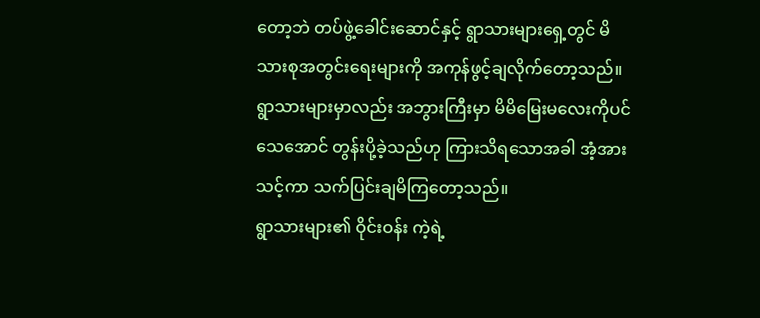တော့ဘဲ တပ်ဖွဲ့ခေါင်းဆောင်နှင့် ရွာသားများရှေ့တွင် မိသားစုအတွင်းရေးများကို အကုန်ဖွင့်ချလိုက်တော့သည်။ ရွာသားများမှာလည်း အဘွားကြီးမှာ မိမိမြေးမလေးကိုပင် သေအောင် တွန်းပို့ခဲ့သည်ဟု ကြားသိရသောအခါ အံ့အားသင့်ကာ သက်ပြင်းချမိကြတော့သည်။
ရွာသားများ၏ ဝိုင်းဝန်း ကဲ့ရဲ့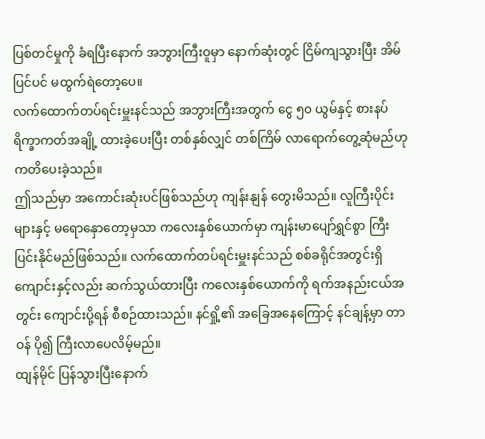ပြစ်တင်မှုကို ခံရပြီးနောက် အဘွားကြီးဝူမှာ နောက်ဆုံးတွင် ငြိမ်ကျသွားပြီး အိမ်ပြင်ပင် မထွက်ရဲတော့ပေ။
လက်ထောက်တပ်ရင်းမှူးနင်သည် အဘွားကြီးအတွက် ငွေ ၅၀ ယွမ်နှင့် စားနပ်ရိက္ခာကတ်အချို့ ထားခဲ့ပေးပြီး တစ်နှစ်လျှင် တစ်ကြိမ် လာရောက်တွေ့ဆုံမည်ဟု ကတိပေးခဲ့သည်။
ဤသည်မှာ အကောင်းဆုံးပင်ဖြစ်သည်ဟု ကျန်းနျန် တွေးမိသည်။ လူကြီးပိုင်းများနှင့် မရောနှောတော့မှသာ ကလေးနှစ်ယောက်မှာ ကျန်းမာပျော်ရွှင်စွာ ကြီးပြင်းနိုင်မည်ဖြစ်သည်။ လက်ထောက်တပ်ရင်းမှူးနင်သည် စစ်ခရိုင်အတွင်းရှိ ကျောင်းနှင့်လည်း ဆက်သွယ်ထားပြီး ကလေးနှစ်ယောက်ကို ရက်အနည်းငယ်အတွင်း ကျောင်းပို့ရန် စီစဉ်ထားသည်။ နင်ရှို့၏ အခြေအနေကြောင့် နင်ချန့်မှာ တာဝန် ပို၍ ကြီးလာပေလိမ့်မည်။
ထျန်မိုင် ပြန်သွားပြီးနောက်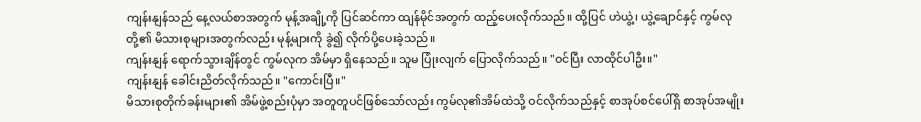ကျန်းနျန်သည် နေ့လယ်စာအတွက် မုန့်အချို့ကို ပြင်ဆင်ကာ ထျန်မိုင်အတွက် ထည့်ပေးလိုက်သည်။ ထို့ပြင် ဟဲယွဲ့၊ ယွဲ့ချောင်နှင့် ကွမ်လုတို့၏ မိသားစုများအတွက်လည်း မုန့်များကို ခွဲ၍ လိုက်ပို့ပေးခဲ့သည်။
ကျန်းနျန် ရောက်သွားချိန်တွင် ကွမ်လုက အိမ်မှာ ရှိနေသည်။ သူမ ပြုံးလျက် ပြောလိုက်သည်။ "ဝင်ပြီး လာထိုင်ပါဦး။"
ကျန်းနျန် ခေါင်းညိတ်လိုက်သည်။ "ကောင်းပြီ။"
မိသားစုတိုက်ခန်းများ၏ အိမ်ဖွဲ့စည်းပုံမှာ အတူတူပင်ဖြစ်သော်လည်း ကွမ်လု၏အိမ်ထဲသို့ ဝင်လိုက်သည်နှင့် စာအုပ်စင်ပေါ်ရှိ စာအုပ်အမျိုး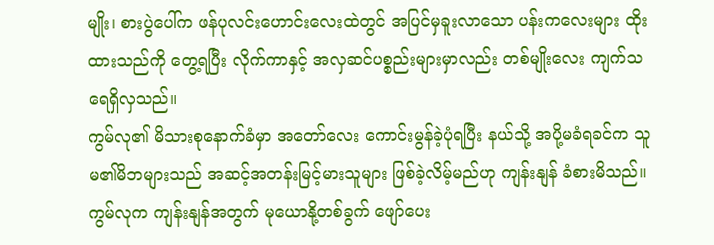မျိုး၊ စားပွဲပေါ်က ဖန်ပုလင်းဟောင်းလေးထဲတွင် အပြင်မှခူးလာသော ပန်းကလေးများ ထိုးထားသည်ကို တွေ့ရပြီး လိုက်ကာနှင့် အလှဆင်ပစ္စည်းများမှာလည်း တစ်မျိုးလေး ကျက်သရေရှိလှသည်။
ကွမ်လု၏ မိသားစုနောက်ခံမှာ အတော်လေး ကောင်းမွန်ခဲ့ပုံရပြီး နယ်သို့ အပို့မခံရခင်က သူမ၏မိဘများသည် အဆင့်အတန်းမြင့်မားသူများ ဖြစ်ခဲ့လိမ့်မည်ဟု ကျန်းနျန် ခံစားမိသည်။
ကွမ်လုက ကျန်းနျန်အတွက် မုယောနို့တစ်ခွက် ဖျော်ပေး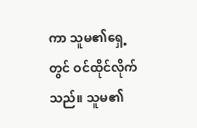ကာ သူမ၏ရှေ့တွင် ဝင်ထိုင်လိုက်သည်။ သူမ၏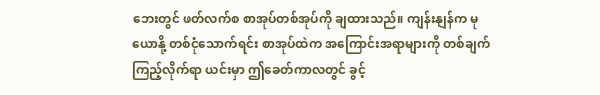ဘေးတွင် ဖတ်လက်စ စာအုပ်တစ်အုပ်ကို ချထားသည်။ ကျန်းနျန်က မုယောနို့ တစ်ငုံသောက်ရင်း စာအုပ်ထဲက အကြောင်းအရာများကို တစ်ချက်ကြည့်လိုက်ရာ ယင်းမှာ ဤခေတ်ကာလတွင် ခွင့်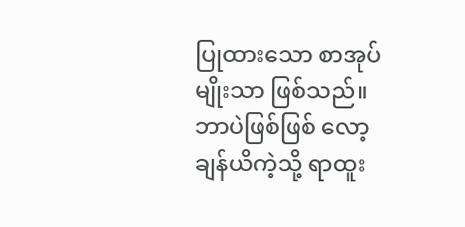ပြုထားသော စာအုပ်မျိုးသာ ဖြစ်သည်။
ဘာပဲဖြစ်ဖြစ် လော့ချန်ယိကဲ့သို့ ရာထူး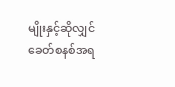မျိုးနှင့်ဆိုလျှင် ခေတ်စနစ်အရ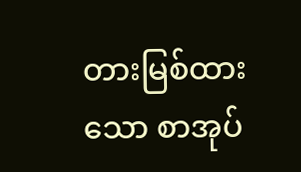တားမြစ်ထားသော စာအုပ်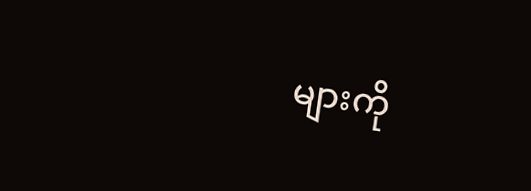များကို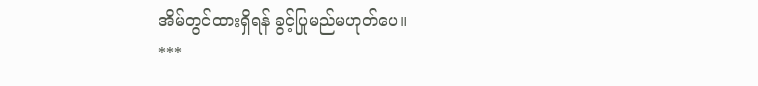အိမ်တွင်ထားရှိရန် ခွင့်ပြုမည်မဟုတ်ပေ။
***